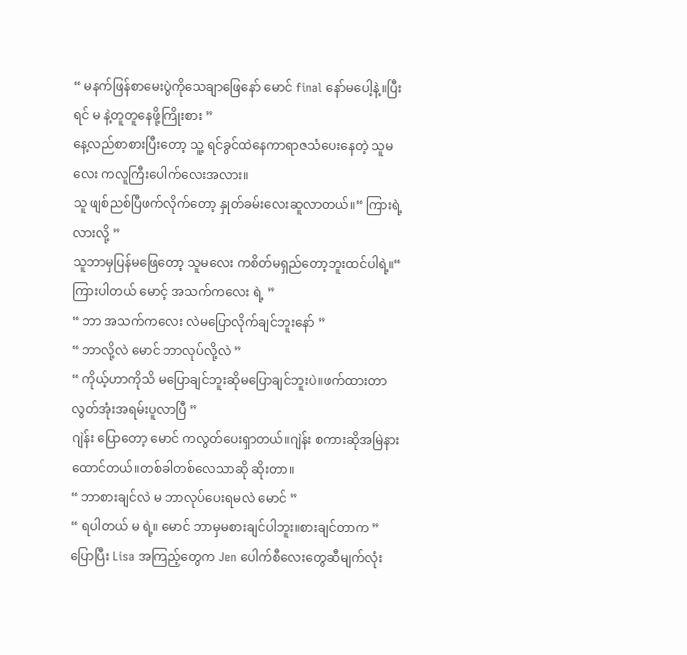“ မနက်ဖြန်စာမေးပွဲကိုသေချာဖြေနော် မောင် final နော်မပေါ့နဲ့။ပြီးရင် မ နဲ့တူတူနေဖို့ကြိုးစား ”
နေ့လည်စာစားပြီးတော့ သူ့ ရင်ခွင်ထဲနေကာရာဇသံပေးနေတဲ့ သူမလေး ကလူကြီးပေါက်လေးအလား။
သူ ဖျစ်ညစ်ပြီဖက်လိုက်တော့ နှုတ်ခမ်းလေးဆူလာတယ်။“ ကြားရဲ့လားလို့ ”
သူဘာမှပြန်မဖြေတော့ သူမလေး ကစိတ်မရှည်တော့ဘူးထင်ပါရဲ့။“ ကြားပါတယ် မောင့် အသက်ကလေး ရဲ့ ”
“ ဘာ အသက်ကလေး လဲမပြောလိုက်ချင်ဘူးနော် ”
“ ဘာလို့လဲ မောင် ဘာလုပ်လို့လဲ ”
“ ကိုယ့်ဟာကိုသိ မပြောချင်ဘူးဆိုမပြောချင်ဘူးပဲ။ဖက်ထားတာလွတ်အုံးအရမ်းပူလာပြီ ”
ဂျဲန်း ပြောတော့ မောင် ကလွတ်ပေးရှာတယ်။ဂျဲန်း စကားဆိုအမြဲနားထောင်တယ်။တစ်ခါတစ်လေသာဆို ဆိုးတာ။
“ ဘာစားချင်လဲ မ ဘာလုပ်ပေးရမလဲ မောင် ”
“ ရပါတယ် မ ရဲ့။ မောင် ဘာမှမစားချင်ပါဘူး။စားချင်တာက ”
ပြောပြီး Lisa အကြည့်တွေက Jen ပေါက်စီလေးတွေဆီမျက်လုံး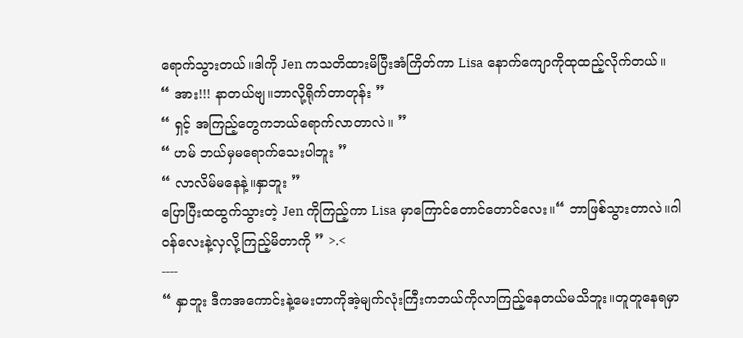ရောက်သွားတယ်။ဒါကို Jen ကသတိထားမိပြီးအံကြိတ်ကာ Lisa နောက်ကျောကိုထုထည့်လိုက်တယ်။
“ အား!!! နာတယ်ဗျ။ဘာလို့ရိုက်တာတုန်း ”
“ ရှင့် အကြည့်တွေကဘယ်ရောက်လာတာလဲ။ ”
“ ဟမ် ဘယ်မှမရောက်သေးပါဘူး ”
“ လာလိမ်မနေနဲ့။နှာဘူး ”
ပြောပြီးထထွက်သွားတဲ့ Jen ကိုကြည့်ကာ Lisa မှာကြောင်တောင်တောင်လေး။“ ဘာဖြစ်သွားတာလဲ။ဂါဝန်လေးနဲ့လှလို့ကြည့်မိတာကို ” >.<
----
“ နှာဘူး ဒီကအကောင်းနဲ့မေးတာကိုအဲ့မျက်လုံးကြီးကဘယ်ကိုလာကြည့်နေတယ်မသိဘူး။တူတူနေရမှာ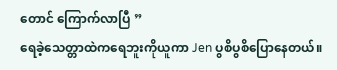တောင် ကြောက်လာပြီ ”
ရေခဲ့သေတ္တာထဲကရေဘူးကိုယူကာ Jen ပွစိပွစိပြောနေတယ်။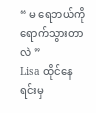“ မ ရေဘယ်ကိုရောက်သွားတာလဲ ”
Lisa ထိုင်နေရင်းမှ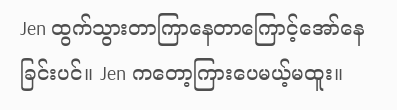Jen ထွက်သွားတာကြာနေတာကြောင့်အော်နေခြင်းပင်။ Jen ကတော့ကြားပေမယ့်မထူး။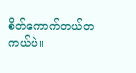စိတ်ကောက်တယ်တကယ်ပဲ။